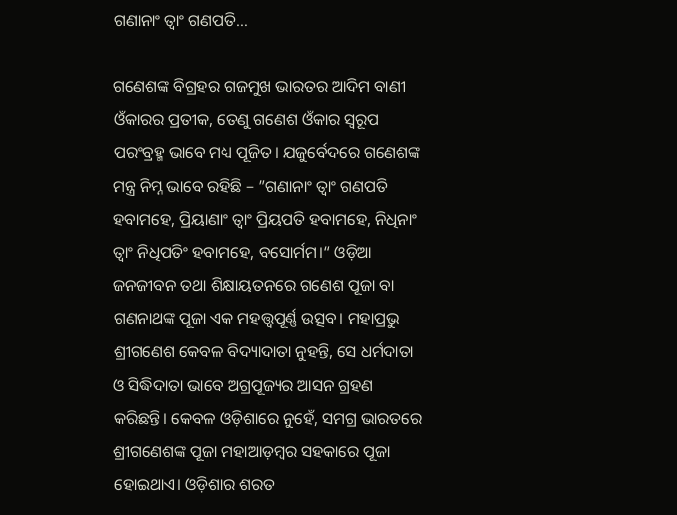ଗଣାନାଂ ତ୍ୱାଂ ଗଣପତି…

ଗଣେଶଙ୍କ ବିଗ୍ରହର ଗଜମୁଖ ଭାରତର ଆଦିମ ବାଣୀ ଓଁକାରର ପ୍ରତୀକ, ତେଣୁ ଗଣେଶ ଓଁକାର ସ୍ବରୂପ ପରଂବ୍ରହ୍ମ ଭାବେ ମଧ୍ୟ ପୂଜିତ। ଯଜୁର୍ବେଦରେ ଗଣେଶଙ୍କ ମନ୍ତ୍ର ନିମ୍ନ ଭାବେ ରହିଛି – ”ଗଣାନାଂ ତ୍ୱାଂ ଗଣପତି ହବାମହେ, ପ୍ରିୟାଣାଂ ତ୍ୱାଂ ପ୍ରିୟପତି ହବାମହେ, ନିଧିନାଂ ତ୍ୱାଂ ନିଧିପତିଂ ହବାମହେ, ବସୋର୍ମମ।“ ଓଡ଼ିଆ ଜନଜୀବନ ତଥା ଶିକ୍ଷାୟତନରେ ଗଣେଶ ପୂଜା ବା ଗଣନାଥଙ୍କ ପୂଜା ଏକ ମହତ୍ତ୍ୱପୂର୍ଣ୍ଣ ଉତ୍ସବ। ମହାପ୍ରଭୁ ଶ୍ରୀଗଣେଶ କେବଳ ବିଦ୍ୟାଦାତା ନୁହନ୍ତି, ସେ ଧର୍ମଦାତା ଓ ସିଦ୍ଧିଦାତା ଭାବେ ଅଗ୍ରପୂଜ୍ୟର ଆସନ ଗ୍ରହଣ କରିଛନ୍ତି। କେବଳ ଓଡ଼ିଶାରେ ନୁହେଁ, ସମଗ୍ର ଭାରତରେ ଶ୍ରୀଗଣେଶଙ୍କ ପୂଜା ମହାଆଡ଼ମ୍ବର ସହକାରେ ପୂଜା ହୋଇଥାଏ। ଓଡ଼ିଶାର ଶରତ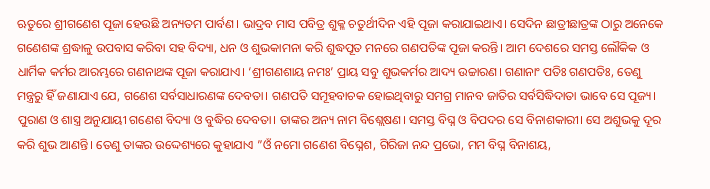ଋତୁରେ ଶ୍ରୀଗଣେଶ ପୂଜା ହେଉଛି ଅନ୍ୟତମ ପାର୍ବଣ। ଭାଦ୍ରବ ମାସ ପବିତ୍ର ଶୁକ୍ଳ ଚତୁର୍ଥୀଦିନ ଏହି ପୂଜା କରାଯାଇଥାଏ। ସେଦିନ ଛାତ୍ରୀଛାତ୍ରଙ୍କ ଠାରୁ ଅନେକେ ଗଣେଶଙ୍କ ଶ୍ରଦ୍ଧାଳୁ ଉପବାସ କରିବା ସହ ବିଦ୍ୟା, ଧନ ଓ ଶୁଭକାମନା କରି ଶୁଦ୍ଧପୂତ ମନରେ ଗଣପତିଙ୍କ ପୂଜା କରନ୍ତି। ଆମ ଦେଶରେ ସମସ୍ତ ଲୌକିକ ଓ ଧାର୍ମିକ କର୍ମର ଆରମ୍ଭରେ ଗଣନାଥଙ୍କ ପୂଜା କରାଯାଏ। ‘ଶ୍ରୀଗଣଶାୟ ନମଃ’ ପ୍ରାୟ ସବୁ ଶୁଭକର୍ମର ଆଦ୍ୟ ଉଚ୍ଚାରଣ। ଗଣାନାଂ ପତିଃ ଗଣପତିଃ, ତେଣୁ ମନ୍ତ୍ରରୁ ହିଁ ଜଣାଯାଏ ଯେ, ଗଣେଶ ସର୍ବସାଧାରଣଙ୍କ ଦେବତା। ଗଣପତି ସମୂହବାଚକ ହୋଇଥିବାରୁ ସମଗ୍ର ମାନବ ଜାତିର ସର୍ବସିଦ୍ଧିଦାତା ଭାବେ ସେ ପୂଜ୍ୟ। ପୁରାଣ ଓ ଶାସ୍ତ୍ର ଅନୁଯାୟୀ ଗଣେଶ ବିଦ୍ୟା ଓ ବୁଦ୍ଧିର ଦେବତା। ତାଙ୍କର ଅନ୍ୟ ନାମ ବିଶ୍ଲେଷଣ। ସମସ୍ତ ବିଘ୍ନ ଓ ବିପଦର ସେ ବିନାଶକାରୀ। ସେ ଅଶୁଭକୁ ଦୂର କରି ଶୁଭ ଆଣନ୍ତି। ତେଣୁ ତାଙ୍କର ଉଦ୍ଦେଶ୍ୟରେ କୁହାଯାଏ ”ଓଁ ନମୋ ଗଣେଶ ବିଘ୍ନେଶ, ଗିରିଜା ନନ୍ଦ ପ୍ରଭୋ, ମମ ବିଘ୍ନ ବିନାଶୟ,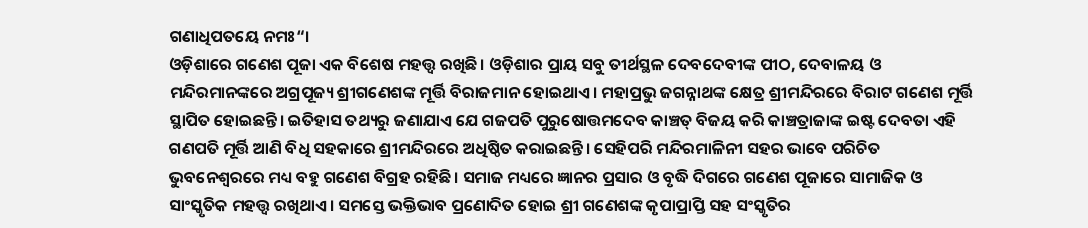ଗଣାଧିପତୟେ ନମଃ“।
ଓଡ଼ିଶାରେ ଗଣେଶ ପୂଜା ଏକ ବିଶେଷ ମହତ୍ତ୍ୱ ରଖିଛି। ଓଡ଼ିଶାର ପ୍ରାୟ ସବୁ ତୀର୍ଥସ୍ଥଳ ଦେବଦେବୀଙ୍କ ପୀଠ, ଦେବାଳୟ ଓ ମନ୍ଦିରମାନଙ୍କରେ ଅଗ୍ରପୂଜ୍ୟ ଶ୍ରୀଗଣେଶଙ୍କ ମୂର୍ତ୍ତି ବିରାଜମାନ ହୋଇଥାଏ। ମହାପ୍ରଭୁ ଜଗନ୍ନାଥଙ୍କ କ୍ଷେତ୍ର ଶ୍ରୀମନ୍ଦିରରେ ବିରାଟ ଗଣେଶ ମୂର୍ତ୍ତି ସ୍ଥାପିତ ହୋଇଛନ୍ତି। ଇତିହାସ ତଥ୍ୟରୁ ଜଣାଯାଏ ଯେ ଗଜପତି ପୁରୁଷୋତ୍ତମଦେବ କାଞ୍ଚତ୍ ବିଜୟ କରି କାଞ୍ଚତ୍ରାଜାଙ୍କ ଇଷ୍ଟ ଦେବତା ଏହି ଗଣପତି ମୂର୍ତ୍ତି ଆଣି ବିଧି ସହକାରେ ଶ୍ରୀମନ୍ଦିରରେ ଅଧିଷ୍ଠିତ କରାଇଛନ୍ତି। ସେହିପରି ମନ୍ଦିରମାଳିନୀ ସହର ଭାବେ ପରିଚିତ ଭୁବନେଶ୍ୱରରେ ମଧ୍ୟ ବହୁ ଗଣେଶ ବିଗ୍ରହ ରହିଛି। ସମାଜ ମଧ୍ୟରେ ଜ୍ଞାନର ପ୍ରସାର ଓ ବୃଦ୍ଧି ଦିଗରେ ଗଣେଶ ପୂଜାରେ ସାମାଜିକ ଓ ସାଂସ୍କୃତିକ ମହତ୍ତ୍ୱ ରଖିଥାଏ। ସମସ୍ତେ ଭକ୍ତିଭାବ ପ୍ରଣୋଦିତ ହୋଇ ଶ୍ରୀ ଗଣେଶଙ୍କ କୃପାପ୍ରାପ୍ତି ସହ ସଂସ୍କୃତିର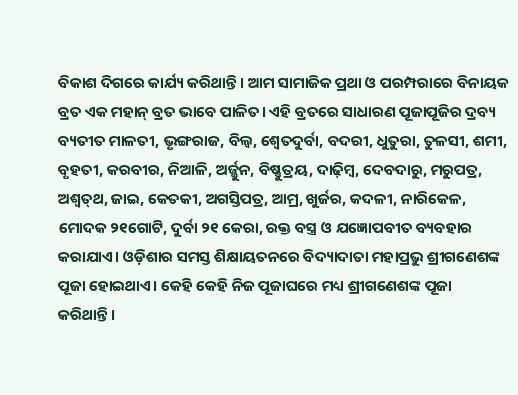ବିକାଶ ଦିଗରେ କାର୍ଯ୍ୟ କରିଥାନ୍ତି। ଆମ ସାମାଜିକ ପ୍ରଥା ଓ ପରମ୍ପରାରେ ବିନାୟକ ବ୍ରତ ଏକ ମହାନ୍‌ ବ୍ରତ ଭାବେ ପାଳିତ। ଏହି ବ୍ରତରେ ସାଧାରଣ ପୂଜାପୂଜିର ଦ୍ରବ୍ୟ ବ୍ୟତୀତ ମାଳତୀ, ଭୃଙ୍ଗରାଜ, ବିଲ୍ବ, ଶ୍ୱେତଦୁର୍ବା, ବଦରୀ, ଧୁତୁରା, ତୁଳସୀ, ଶମୀ, ବୃହତୀ, କରବୀର, ନିଆଳି, ଅର୍ଜ୍ଜୁନ, ବିଷ୍ଣୁତ୍ରୟ, ଦାଢ଼ିମ୍ବ, ଦେବଦାରୁ, ମରୁପତ୍ର, ଅଶ୍ୱତ୍‌ଥ, ଜାଇ, କେତକୀ, ଅଗସ୍ତିପତ୍ର, ଆମ୍ର, ଖୁର୍ଜର, କଦଳୀ, ନାରିକେଳ, ମୋଦକ ୨୧ଗୋଟି, ଦୁର୍ବା ୨୧ କେରା, ରକ୍ତ ବସ୍ତ୍ର ଓ ଯଜ୍ଞୋପବୀତ ବ୍ୟବହାର କରାଯାଏ। ଓଡ଼ିଶାର ସମସ୍ତ ଶିକ୍ଷାୟତନରେ ବିଦ୍ୟାଦାତା ମହାପ୍ରଭୁ ଶ୍ରୀଗଣେଶଙ୍କ ପୂଜା ହୋଇଥାଏ। କେହି କେହି ନିଜ ପୂଜାଘରେ ମଧ୍ୟ ଶ୍ରୀଗଣେଶଙ୍କ ପୂଜା କରିଥାନ୍ତି।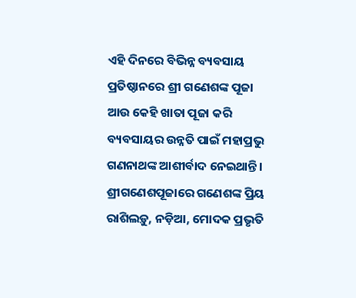ଏହି ଦିନରେ ବିଭିନ୍ନ ବ୍ୟବସାୟ ପ୍ରତିଷ୍ଠାନରେ ଶ୍ରୀ ଗଣେଶଙ୍କ ପୂଜା ଆଉ କେହି ଖାତା ପୂଜା କରି ବ୍ୟବସାୟର ଉନ୍ନତି ପାଇଁ ମହାପ୍ରଭୁ ଗଣନାଥଙ୍କ ଆଶୀର୍ବାଦ ନେଇଥାନ୍ତି।
ଶ୍ରୀଗଣେଶପୂଜାରେ ଗଣେଶଙ୍କ ପ୍ରିୟ ରାଶିଲଡ଼ୁ, ନଡ଼ିଆ, ମୋଦକ ପ୍ରଭୃତି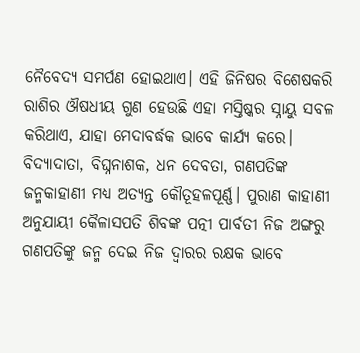ନୈବେଦ୍ୟ ସମର୍ପଣ ହୋଇଥାଏ। ଏହି ଜିନିଷର ବିଶେଷକରି ରାଶିର ଔଷଧୀୟ ଗୁଣ ହେଉଛି ଏହା ମସ୍ତିଷ୍କର ସ୍ନାୟୁ ସବଳ କରିଥାଏ, ଯାହା ମେଦାବର୍ଦ୍ଧକ ଭାବେ କାର୍ଯ୍ୟ କରେ। ବିଦ୍ୟାଦାତା, ବିଘ୍ନନାଶକ, ଧନ ଦେବତା, ଗଣପତିଙ୍କ ଜନ୍ମକାହାଣୀ ମଧ୍ୟ ଅତ୍ୟନ୍ତ କୌତୂହଳପୂର୍ଣ୍ଣ। ପୁରାଣ କାହାଣୀ ଅନୁଯାୟୀ କୈଳାସପତି ଶିବଙ୍କ ପତ୍ନୀ ପାର୍ବତୀ ନିଜ ଅଙ୍ଗରୁ ଗଣପତିଙ୍କୁ ଜନ୍ମ ଦେଇ ନିଜ ଦ୍ୱାରର ରକ୍ଷକ ଭାବେ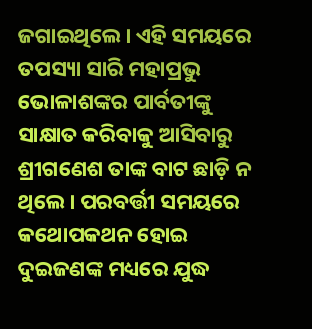ଜଗାଇଥିଲେ। ଏହି ସମୟରେ ତପସ୍ୟା ସାରି ମହାପ୍ରଭୁ ଭୋଳାଶଙ୍କର ପାର୍ବତୀଙ୍କୁ ସାକ୍ଷାତ କରିବାକୁ ଆସିବାରୁ ଶ୍ରୀଗଣେଶ ତାଙ୍କ ବାଟ ଛାଡ଼ି ନ ଥିଲେ। ପରବର୍ତ୍ତୀ ସମୟରେ କଥୋପକଥନ ହୋଇ ଦୁଇଜଣଙ୍କ ମଧ୍ୟରେ ଯୁଦ୍ଧ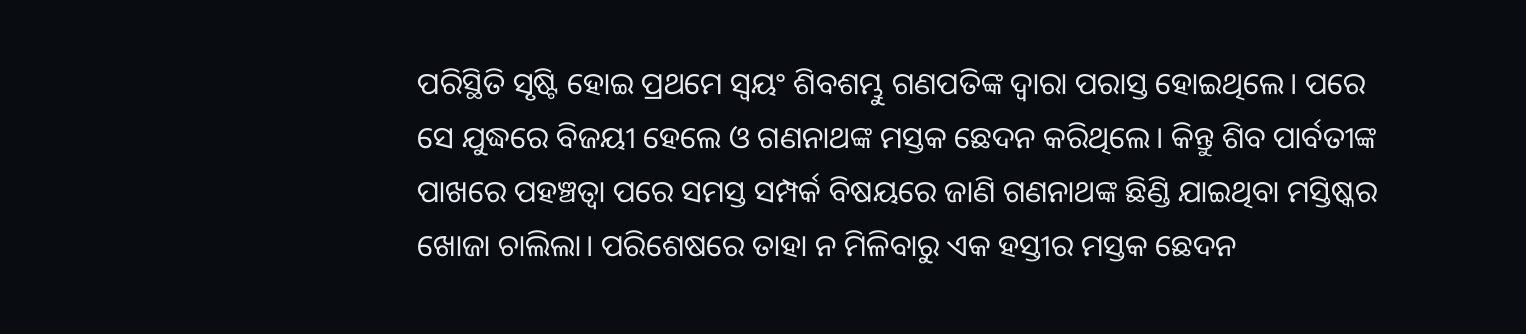ପରିସ୍ଥିତି ସୃଷ୍ଟି ହୋଇ ପ୍ରଥମେ ସ୍ବୟଂ ଶିବଶମ୍ଭୁ ଗଣପତିଙ୍କ ଦ୍ୱାରା ପରାସ୍ତ ହୋଇଥିଲେ। ପରେ ସେ ଯୁଦ୍ଧରେ ବିଜୟୀ ହେଲେ ଓ ଗଣନାଥଙ୍କ ମସ୍ତକ ଛେଦନ କରିଥିଲେ। କିନ୍ତୁ ଶିବ ପାର୍ବତୀଙ୍କ ପାଖରେ ପହଞ୍ଚତ୍ବା ପରେ ସମସ୍ତ ସମ୍ପର୍କ ବିଷୟରେ ଜାଣି ଗଣନାଥଙ୍କ ଛିଣ୍ଡି ଯାଇଥିବା ମସ୍ତିଷ୍କର ଖୋଜା ଚାଲିଲା। ପରିଶେଷରେ ତାହା ନ ମିଳିବାରୁ ଏକ ହସ୍ତୀର ମସ୍ତକ ଛେଦନ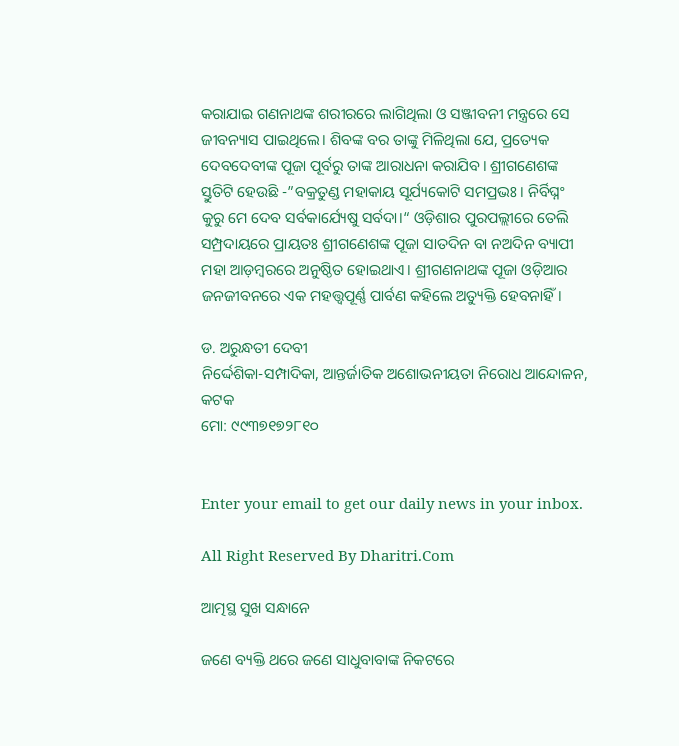କରାଯାଇ ଗଣନାଥଙ୍କ ଶରୀରରେ ଲାଗିଥିଲା ଓ ସଞ୍ଜୀବନୀ ମନ୍ତ୍ରରେ ସେ ଜୀବନ୍ୟାସ ପାଇଥିଲେ। ଶିବଙ୍କ ବର ତାଙ୍କୁ ମିଳିଥିଲା ଯେ, ପ୍ରତ୍ୟେକ ଦେବଦେବୀଙ୍କ ପୂଜା ପୂର୍ବରୁ ତାଙ୍କ ଆରାଧନା କରାଯିବ। ଶ୍ରୀଗଣେଶଙ୍କ ସ୍ତୁତିଟି ହେଉଛି -”ବକ୍ରତୁଣ୍ଡ ମହାକାୟ ସୂର୍ଯ୍ୟକୋଟି ସମପ୍ରଭଃ। ନିର୍ବିଘ୍ନଂ କୁରୁ ମେ ଦେବ ସର୍ବକାର୍ଯ୍ୟେଷୁ ସର୍ବଦା।“ ଓଡ଼ିଶାର ପୁରପଲ୍ଲୀରେ ତେଲି ସମ୍ପ୍ରଦାୟରେ ପ୍ରାୟତଃ ଶ୍ରୀଗଣେଶଙ୍କ ପୂଜା ସାତଦିନ ବା ନଅଦିନ ବ୍ୟାପୀ ମହା ଆଡ଼ମ୍ବରରେ ଅନୁଷ୍ଠିତ ହୋଇଥାଏ। ଶ୍ରୀଗଣନାଥଙ୍କ ପୂଜା ଓଡ଼ିଆର ଜନଜୀବନରେ ଏକ ମହତ୍ତ୍ୱପୂର୍ଣ୍ଣ ପାର୍ବଣ କହିଲେ ଅତ୍ୟୁକ୍ତି ହେବନାହିଁ।

ଡ. ଅରୁନ୍ଧତୀ ଦେବୀ
ନିର୍ଦ୍ଦେଶିକା-ସମ୍ପାଦିକା, ଆନ୍ତର୍ଜାତିକ ଅଶୋଭନୀୟତା ନିରୋଧ ଆନ୍ଦୋଳନ, କଟକ
ମୋ: ୯୯୩୭୧୭୨୮୧୦


Enter your email to get our daily news in your inbox.

All Right Reserved By Dharitri.Com

ଆତ୍ମସ୍ଥ ସୁଖ ସନ୍ଧାନେ

ଜଣେ ବ୍ୟକ୍ତି ଥରେ ଜଣେ ସାଧୁବାବାଙ୍କ ନିକଟରେ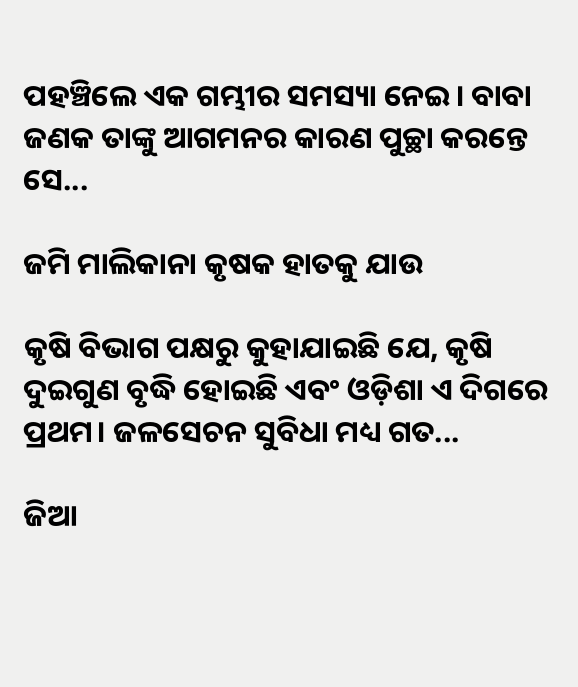ପହଞ୍ଚିଲେ ଏକ ଗମ୍ଭୀର ସମସ୍ୟା ନେଇ। ବାବା ଜଣକ ତାଙ୍କୁ ଆଗମନର କାରଣ ପୁଚ୍ଛା କରନ୍ତେ ସେ...

ଜମି ମାଲିକାନା କୃଷକ ହାତକୁ ଯାଉ

କୃଷି ବିଭାଗ ପକ୍ଷରୁ କୁହାଯାଇଛି ଯେ, କୃଷି ଦୁଇଗୁଣ ବୃଦ୍ଧି ହୋଇଛି ଏବଂ ଓଡ଼ିଶା ଏ ଦିଗରେ ପ୍ରଥମ। ଜଳସେଚନ ସୁବିଧା ମଧ୍ୟ ଗତ...

ଜିଆ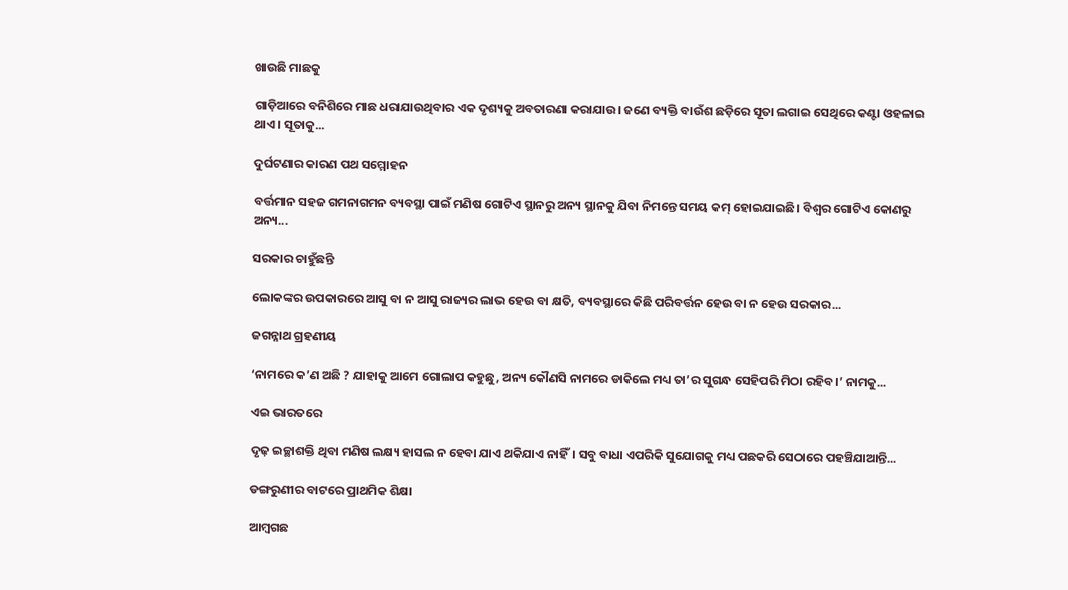ଖାଉଛି ମାଛକୁ

ଗାଡ଼ିଆରେ ବନିଶିରେ ମାଛ ଧରାଯାଉଥିବାର ଏକ ଦୃଶ୍ୟକୁ ଅବତାରଣା କରାଯାଉ। ଜଣେ ବ୍ୟକ୍ତି ବାଉଁଶ ଛଡ଼ିରେ ସୂତା ଲଗାଇ ସେଥିରେ କଣ୍ଟା ଓହଳାଇ ଥାଏ। ସୂତାକୁ...

ଦୁର୍ଘଟଣାର କାରଣ ପଥ ସମ୍ମୋହନ

ବର୍ତ୍ତମାନ ସହଜ ଗମନାଗମନ ବ୍ୟବସ୍ଥା ପାଇଁ ମଣିଷ ଗୋଟିଏ ସ୍ଥାନରୁ ଅନ୍ୟ ସ୍ଥାନକୁ ଯିବା ନିମନ୍ତେ ସମୟ କମ୍‌ ହୋଇଯାଇଛି। ବିଶ୍ୱର ଗୋଟିଏ କୋଣରୁ ଅନ୍ୟ...

ସରକାର ଚାହୁଁଛନ୍ତି

ଲୋକଙ୍କର ଉପକାରରେ ଆସୁ ବା ନ ଆସୁ ରାଜ୍ୟର ଲାଭ ହେଉ ବା କ୍ଷତି, ବ୍ୟବସ୍ଥାରେ କିଛି ପରିବର୍ତ୍ତନ ହେଉ ବା ନ ହେଉ ସରକାର...

ଜଗନ୍ନାଥ ଗ୍ରହଣୀୟ

‘ନାମରେ କ’ଣ ଅଛି ? ଯାହାକୁ ଆମେ ଗୋଲାପ କହୁଛୁ, ଅନ୍ୟ କୌଣସି ନାମରେ ଡାକିଲେ ମଧ୍ୟ ତା’ର ସୁଗନ୍ଧ ସେହିପରି ମିଠା ରହିବ।’ ନାମକୁ...

ଏଇ ଭାରତରେ

ଦୃଢ଼ ଇଚ୍ଛାଶକ୍ତି ଥିବା ମଣିଷ ଲକ୍ଷ୍ୟ ହାସଲ ନ ହେବା ଯାଏ ଥକିଯାଏ ନାହିଁ। ସବୁ ବାଧା ଏପରିକି ସୁଯୋଗକୁ ମଧ୍ୟ ପଛକରି ସେଠାରେ ପହଞ୍ଚିଯାଆନ୍ତି...

ଡଙ୍ଗରୁଣୀର ବାଟରେ ପ୍ରାଥମିକ ଶିକ୍ଷା

ଆମ୍ବଗଛ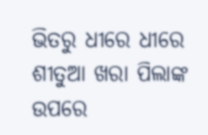ଭିତରୁ ଧୀରେ ଧୀରେ ଶୀତୁଆ ଖରା ପିଲାଙ୍କ ଉପରେ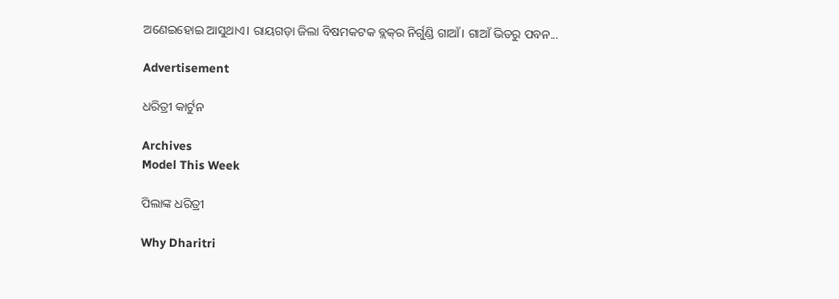ଅଣେଇହୋଇ ଆସୁଥାଏ। ରାୟଗଡ଼ା ଜିଲା ବିଷମକଟକ ବ୍ଲକ୍‌ର ନିର୍ଗୁଣ୍ଡି ଗାଆଁ। ଗାଆଁ ଭିତରୁ ପବନ...

Advertisement

ଧରିତ୍ରୀ କାର୍ଟୁନ

Archives
Model This Week

ପିଲାଙ୍କ ଧରିତ୍ରୀ

Why Dharitri